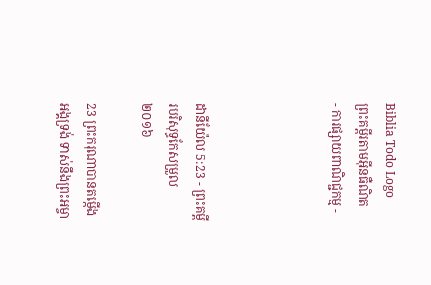Biblia Todo Logo
ព្រះគម្ពីរតាមអ៊ីនធឺណិត
- ការផ្សាយពាណិជ្ជកម្ម -




ដានី‌យ៉ែល 5:23 - ព្រះគម្ពីរបរិសុទ្ធកែសម្រួល ២០១៦

23 ព្រះ‌ករុណាបានតម្កើងអង្គទ្រង់ ទាស់នឹងព្រះ‌អម្ចា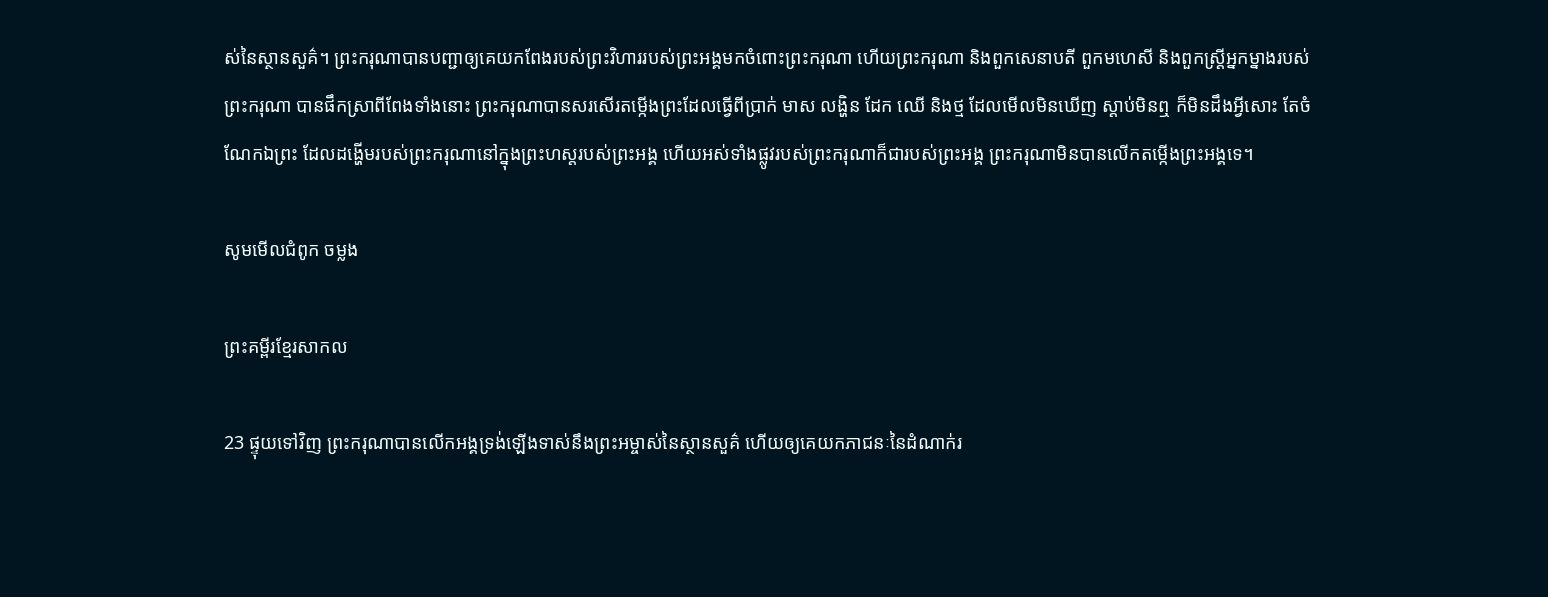ស់នៃស្ថាន‌សួគ៌។ ព្រះករុណាបានបញ្ជាឲ្យគេយកពែងរបស់ព្រះ‌វិហាររបស់ព្រះអង្គមកចំពោះព្រះករុណា ហើយព្រះករុណា និងពួកសេនាបតី ពួកមហេសី និងពួកស្ដ្រីអ្នកម្នាងរបស់ព្រះករុណា បានផឹកស្រាពីពែងទាំងនោះ ព្រះករុណាបានសរសើរតម្កើងព្រះដែលធ្វើពីប្រាក់ មាស លង្ហិន ដែក ឈើ និងថ្ម ដែលមើលមិនឃើញ ស្តាប់មិនឮ ក៏មិនដឹងអ្វីសោះ តែចំណែកឯព្រះ ដែលដង្ហើមរបស់ព្រះ‌ករុណានៅក្នុងព្រះ‌ហស្តរបស់ព្រះ‌អង្គ ហើយអស់ទាំងផ្លូវរបស់ព្រះ‌ករុណាក៏ជារបស់ព្រះអង្គ ព្រះ‌ករុណាមិនបានលើកតម្កើងព្រះ‌អង្គទេ។

សូមមើលជំពូក ចម្លង

ព្រះគម្ពីរខ្មែរសាកល

23 ផ្ទុយទៅវិញ ព្រះករុណាបានលើកអង្គទ្រង់ឡើងទាស់នឹងព្រះអម្ចាស់នៃស្ថានសួគ៌ ហើយឲ្យគេយកភាជនៈនៃដំណាក់រ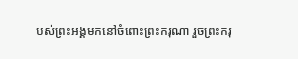បស់ព្រះអង្គមកនៅចំពោះព្រះករុណា រួចព្រះករុ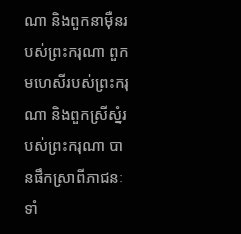ណា និងពួកនាម៉ឺនរបស់ព្រះករុណា ពួកមហេសីរបស់ព្រះករុណា និងពួកស្រីស្នំរបស់ព្រះករុណា បានផឹកស្រាពីភាជនៈទាំ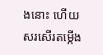ងនោះ ហើយសរសើរតម្កើង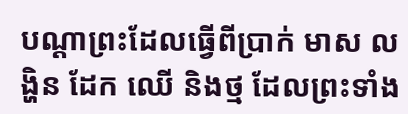បណ្ដាព្រះដែលធ្វើពីប្រាក់ មាស លង្ហិន ដែក ឈើ និងថ្ម ដែលព្រះទាំង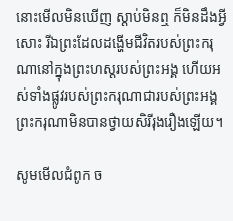នោះមើលមិនឃើញ ស្ដាប់មិនឮ ក៏មិនដឹងអ្វីសោះ រីឯព្រះដែលដង្ហើមជីវិតរបស់ព្រះករុណានៅក្នុងព្រះហស្តរបស់ព្រះអង្គ ហើយអស់ទាំងផ្លូវរបស់ព្រះករុណាជារបស់ព្រះអង្គ ព្រះករុណាមិនបានថ្វាយសិរីរុងរឿងឡើយ។

សូមមើលជំពូក ច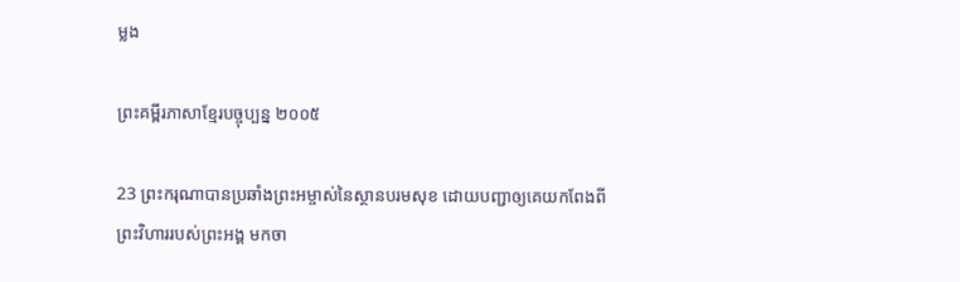ម្លង

ព្រះគម្ពីរភាសាខ្មែរបច្ចុប្បន្ន ២០០៥

23 ព្រះ‌ករុណាបានប្រឆាំងព្រះ‌អម្ចាស់នៃស្ថានបរម‌សុខ ដោយបញ្ជាឲ្យគេយកពែងពីព្រះ‌វិហាររបស់ព្រះអង្គ មកចា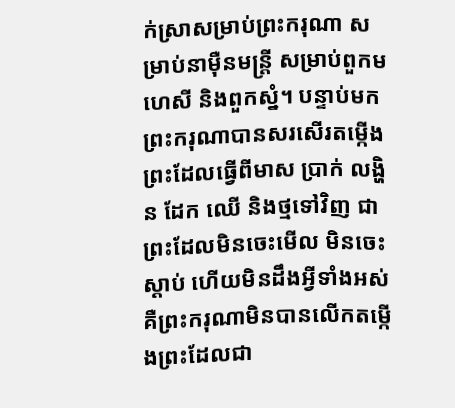ក់ស្រាសម្រាប់ព្រះ‌ករុណា សម្រាប់នាម៉ឺនមន្ត្រី សម្រាប់ពួកមហេសី និងពួកស្នំ។ បន្ទាប់មក ព្រះ‌ករុណាបានសរសើរតម្កើងព្រះដែលធ្វើពីមាស ប្រាក់ លង្ហិន ដែក ឈើ និងថ្មទៅវិញ ជាព្រះដែលមិនចេះមើល មិនចេះស្ដាប់ ហើយមិនដឹងអ្វីទាំងអស់ គឺព្រះ‌ករុណាមិនបានលើកតម្កើងព្រះដែលជា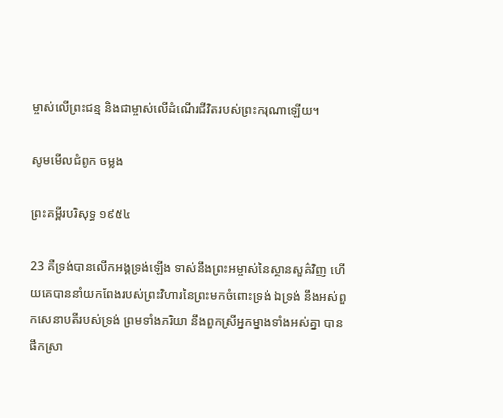ម្ចាស់លើព្រះ‌ជន្ម និងជាម្ចាស់លើដំណើរជីវិតរបស់ព្រះ‌ករុណាឡើយ។

សូមមើលជំពូក ចម្លង

ព្រះគម្ពីរបរិសុទ្ធ ១៩៥៤

23 គឺទ្រង់បានលើកអង្គទ្រង់ឡើង ទាស់នឹងព្រះ‌អម្ចាស់នៃស្ថាន‌សួគ៌វិញ ហើយគេបាននាំយកពែងរបស់ព្រះ‌វិហារនៃព្រះមកចំពោះទ្រង់ ឯទ្រង់ នឹងអស់ពួកសេនាបតីរបស់ទ្រង់ ព្រមទាំងភរិយា នឹងពួកស្រីអ្នក‌ម្នាងទាំងអស់គ្នា បានផឹកស្រា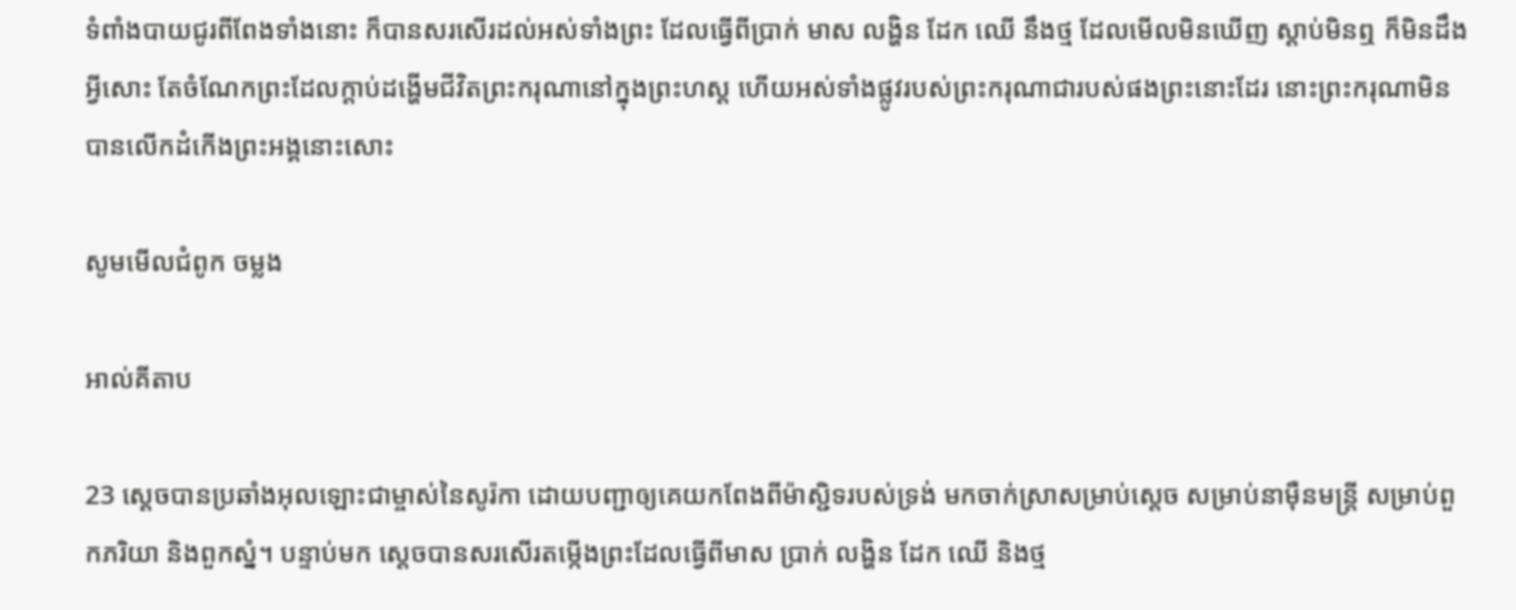ទំពាំង‌បាយ‌ជូរពីពែងទាំងនោះ ក៏បានសរសើរដល់អស់ទាំងព្រះ ដែលធ្វើពីប្រាក់ មាស លង្ហិន ដែក ឈើ នឹងថ្ម ដែលមើលមិនឃើញ ស្តាប់មិនឮ ក៏មិនដឹងអ្វីសោះ តែចំណែកព្រះដែលក្តាប់ដង្ហើមជីវិតព្រះ‌ករុណានៅក្នុងព្រះ‌ហស្ត ហើយអស់ទាំងផ្លូវរបស់ព្រះ‌ករុណាជារបស់ផងព្រះនោះដែរ នោះព្រះ‌ករុណាមិនបានលើកដំកើងព្រះ‌អង្គនោះសោះ

សូមមើលជំពូក ចម្លង

អាល់គីតាប

23 ស្តេចបានប្រឆាំងអុលឡោះជាម្ចាស់នៃសូរ៉កា ដោយបញ្ជាឲ្យគេយកពែងពីម៉ាស្ជិទរបស់ទ្រង់ មកចាក់ស្រាសម្រាប់ស្តេច សម្រាប់នាម៉ឺនមន្ត្រី សម្រាប់ពួកភរិយា និងពួកស្នំ។ បន្ទាប់មក ស្តេចបានសរសើរតម្កើងព្រះដែលធ្វើពីមាស ប្រាក់ លង្ហិន ដែក ឈើ និងថ្ម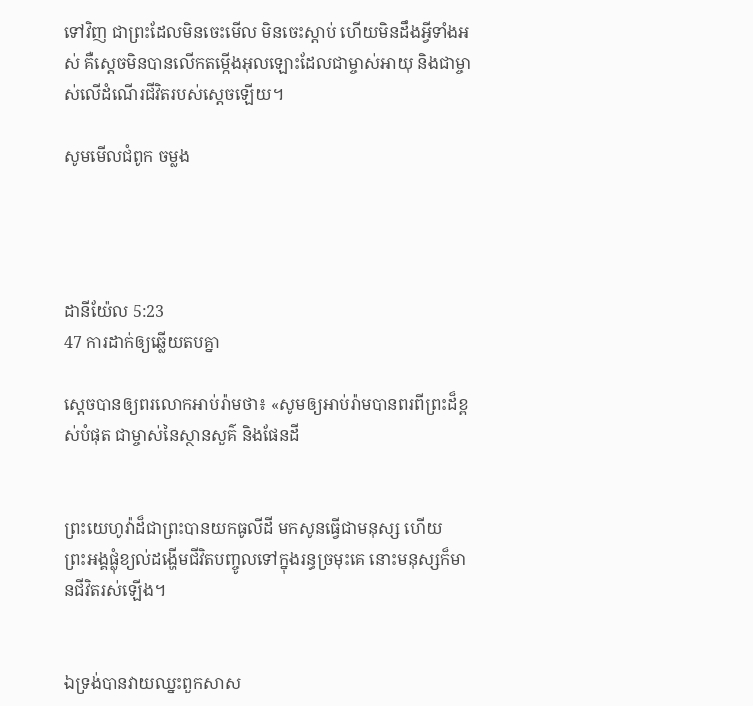ទៅវិញ ជាព្រះដែលមិនចេះមើល មិនចេះស្ដាប់ ហើយមិនដឹងអ្វីទាំងអស់ គឺស្តេចមិនបានលើកតម្កើងអុលឡោះដែលជាម្ចាស់អាយុ និងជាម្ចាស់លើដំណើរជីវិតរបស់ស្តេចឡើយ។

សូមមើលជំពូក ចម្លង




ដានី‌យ៉ែល 5:23
47 ការដាក់ឲ្យឆ្លើយតបគ្នា

ស្ដេចបានឲ្យពរលោកអាប់រ៉ាមថា៖ «សូមឲ្យអាប់‌រ៉ាមបានពរពីព្រះដ៏ខ្ពស់បំផុត ជាម្ចាស់នៃស្ថានសួគ៌ និងផែន‌ដី


ព្រះ‌យេហូវ៉ាដ៏ជាព្រះបានយកធូលីដី មកសូនធ្វើជាមនុស្ស ហើយព្រះ‌អង្គផ្លុំខ្យល់ដង្ហើមជីវិតបញ្ចូលទៅក្នុងរន្ធច្រមុះគេ នោះមនុស្សក៏មានជីវិតរស់ឡើង។


ឯទ្រង់បានវាយឈ្នះពួកសាស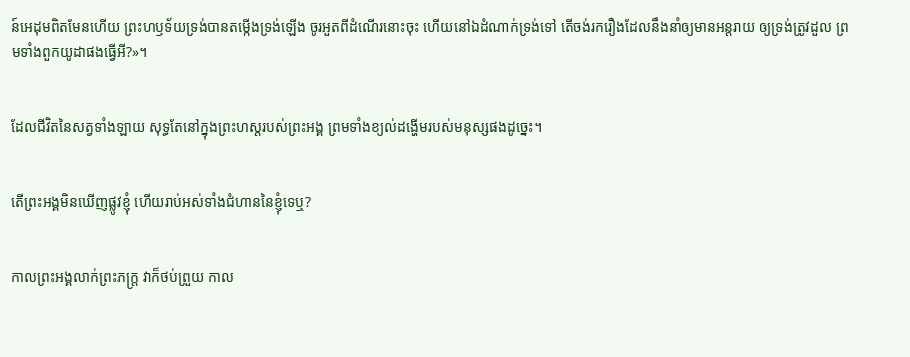ន៍អេដុមពិតមែនហើយ ព្រះ‌ហឫ‌ទ័យទ្រង់បានតម្កើងទ្រង់ឡើង ចូរអួតពីដំណើរនោះចុះ ហើយនៅឯដំណាក់ទ្រង់ទៅ តើចង់រករឿងដែលនឹងនាំឲ្យមានអន្តរាយ ឲ្យទ្រង់ត្រូវដួល ព្រមទាំងពួកយូដាផងធ្វើអី?»។


ដែលជីវិតនៃសត្វទាំង‌ឡាយ សុទ្ធតែនៅក្នុងព្រះ‌ហស្តរបស់ព្រះ‌អង្គ ព្រមទាំងខ្យល់ដង្ហើមរបស់មនុស្សផងដូច្នេះ។


តើព្រះ‌អង្គមិនឃើញផ្លូវខ្ញុំ ហើយរាប់អស់ទាំងជំហាននៃខ្ញុំទេឬ?


កាលព្រះ‌អង្គលាក់ព្រះ‌ភក្ត្រ វាក៏ថប់ព្រួយ កាល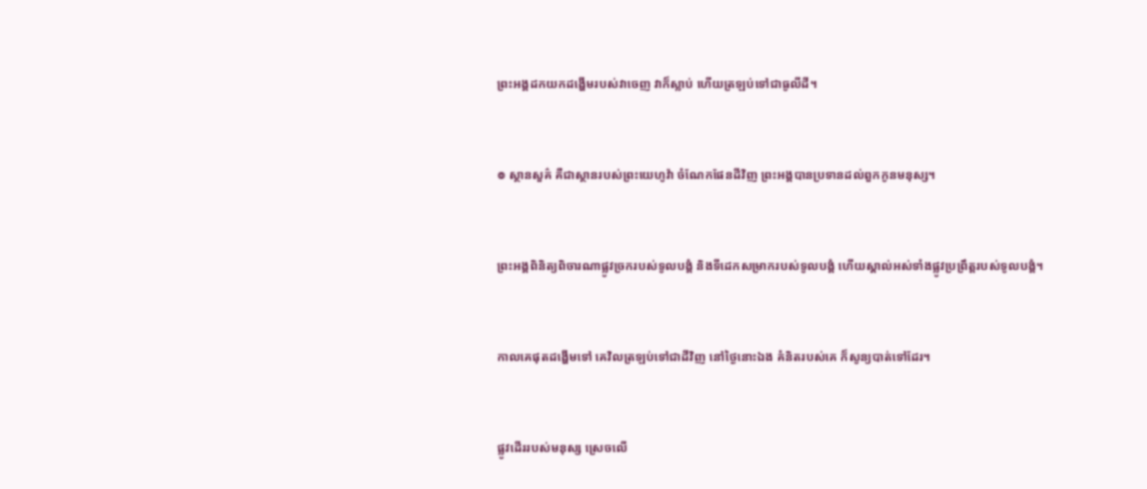ព្រះ‌អង្គដកយកដង្ហើមរបស់វាចេញ វាក៏ស្លាប់ ហើយត្រឡប់ទៅជាធូលីដី។


៙ ស្ថាន‌សួគ៌ គឺជាស្ថានរបស់ព្រះ‌យេហូវ៉ា ចំណែកផែនដីវិញ ព្រះ‌អង្គបានប្រទានដល់ពួកកូនមនុស្ស។


ព្រះ‌អង្គពិនិត្យពិចារណាផ្លូវច្រករបស់ទូល‌បង្គំ និងទីដេកសម្រាករបស់ទូល‌បង្គំ ហើយស្គាល់អស់ទាំងផ្លូវប្រព្រឹត្តរបស់ទូល‌បង្គំ។


កាលគេផុតដង្ហើមទៅ គេវិលត្រឡប់ទៅជាដីវិញ នៅថ្ងៃនោះឯង គំនិតរបស់គេ ក៏សូន្យបាត់ទៅដែរ។


ផ្លូវដើររបស់មនុស្ស ស្រេចលើ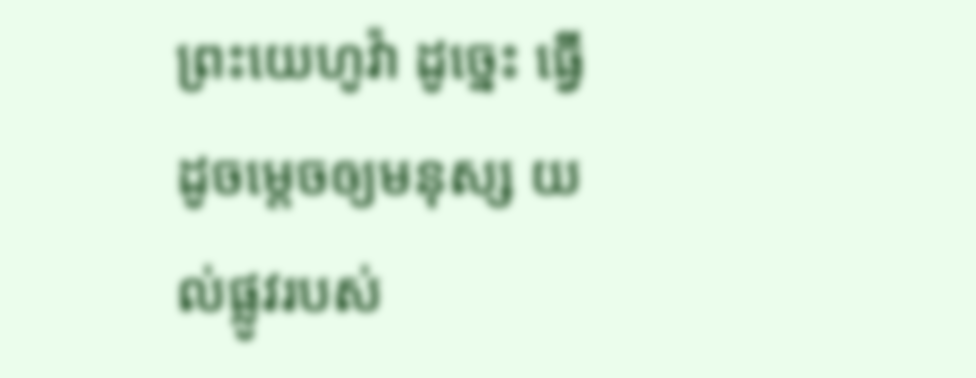ព្រះ‌យេហូវ៉ា ដូច្នេះ ធ្វើដូចម្តេចឲ្យមនុស្ស យល់ផ្លូវរបស់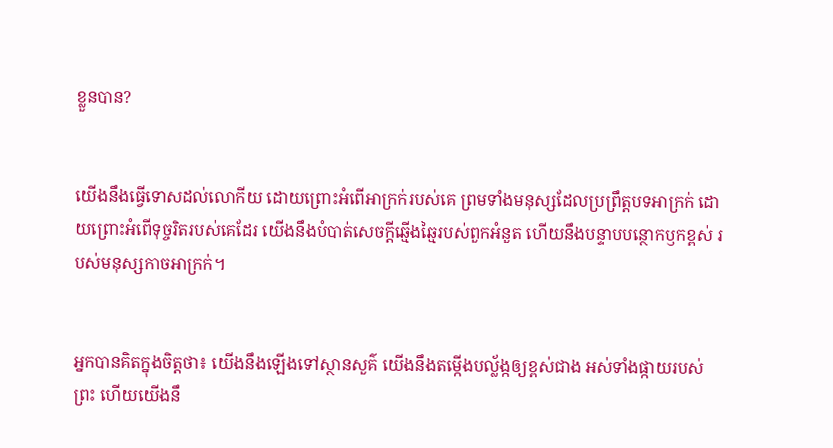ខ្លួនបាន?


យើងនឹងធ្វើទោសដល់លោកីយ ដោយព្រោះអំពើអាក្រក់របស់គេ ព្រមទាំងមនុស្សដែលប្រព្រឹត្តបទអាក្រក់ ដោយព្រោះអំពើទុច្ចរិតរបស់គេដែរ យើងនឹងបំបាត់សេចក្ដីឆ្មើង‌ឆ្មៃរបស់ពួកអំនួត ហើយនឹងបន្ទាប‌បន្ថោកឫកខ្ពស់ របស់មនុស្សកាចអាក្រក់។


អ្នកបានគិតក្នុងចិត្តថា៖ យើងនឹងឡើងទៅស្ថាន‌សួគ៌ យើងនឹងតម្កើងបល្ល័ង្កឲ្យខ្ពស់ជាង អស់ទាំងផ្កាយរបស់ព្រះ ហើយយើងនឹ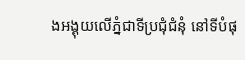ងអង្គុយលើភ្នំជាទីប្រជុំជំនុំ នៅទីបំផុ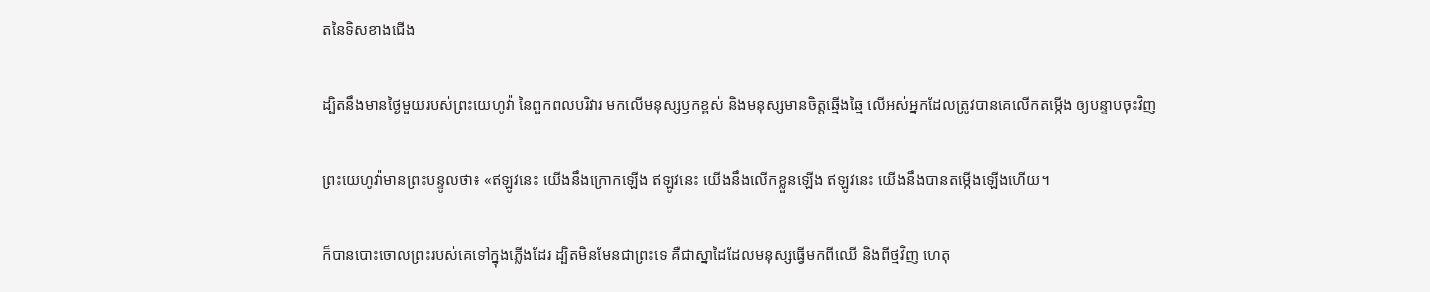តនៃទិសខាងជើង


ដ្បិតនឹងមានថ្ងៃមួយរបស់ព្រះ‌យេហូវ៉ា នៃពួកពល‌បរិវារ មកលើមនុស្សឫកខ្ពស់ និងមនុស្សមានចិត្តឆ្មើង‌ឆ្មៃ លើអស់អ្នកដែលត្រូវបានគេលើកតម្កើង ឲ្យបន្ទាបចុះវិញ


ព្រះ‌យេហូវ៉ាមានព្រះ‌បន្ទូលថា៖ «ឥឡូវនេះ យើងនឹងក្រោកឡើង ឥឡូវនេះ យើងនឹងលើកខ្លួនឡើង ឥឡូវនេះ យើងនឹងបានតម្កើងឡើងហើយ។


ក៏បានបោះចោលព្រះរបស់គេទៅក្នុងភ្លើងដែរ ដ្បិតមិនមែនជាព្រះទេ គឺជាស្នាដៃដែលមនុស្សធ្វើមកពីឈើ និងពីថ្មវិញ ហេតុ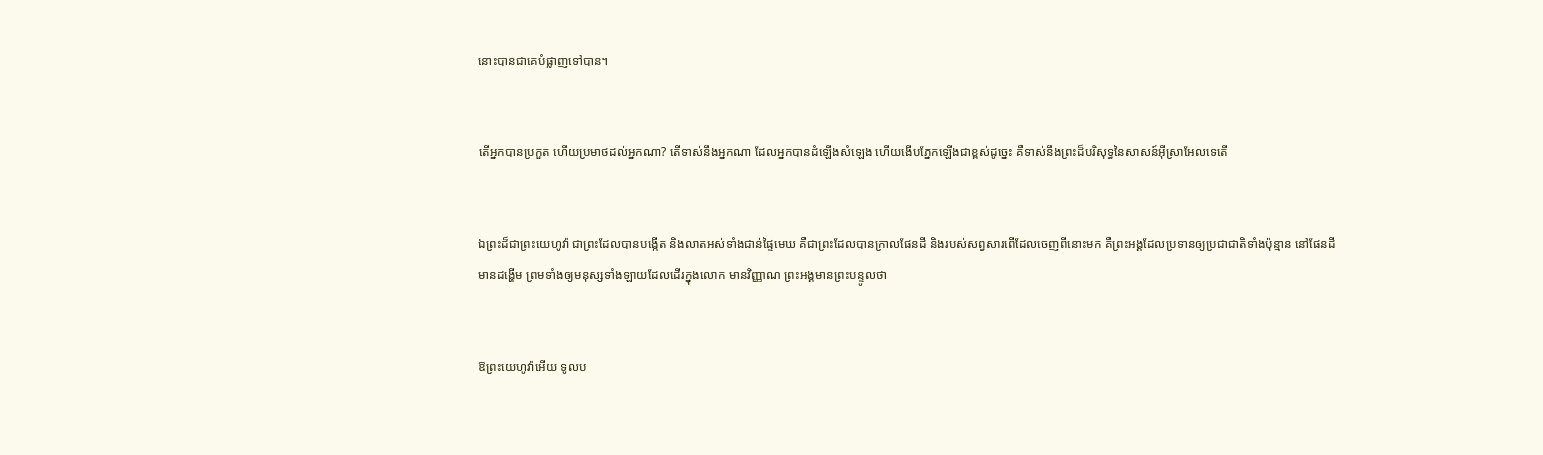នោះបានជាគេបំផ្លាញទៅបាន។


តើអ្នកបានប្រកួត ហើយប្រមាថដល់អ្នកណា? តើទាស់នឹងអ្នកណា ដែលអ្នកបានដំឡើងសំឡេង ហើយងើបភ្នែកឡើងជាខ្ពស់ដូច្នេះ គឺទាស់នឹងព្រះដ៏បរិសុទ្ធនៃសាសន៍អ៊ីស្រា‌អែលទេតើ


ឯព្រះដ៏ជាព្រះ‌យេហូវ៉ា ជាព្រះដែលបានបង្កើត និងលាតអស់ទាំងជាន់ផ្ទៃមេឃ គឺជាព្រះដែលបានក្រាលផែនដី និងរបស់សព្វសារពើដែលចេញពីនោះមក គឺព្រះ‌អង្គដែលប្រទានឲ្យប្រជា‌ជាតិទាំងប៉ុន្មាន នៅផែនដីមានដង្ហើម ព្រមទាំងឲ្យមនុស្សទាំង‌ឡាយដែលដើរក្នុងលោក មានវិញ្ញាណ ព្រះ‌អង្គមានព្រះ‌បន្ទូលថា


ឱព្រះ‌យេហូវ៉ាអើយ ទូល‌ប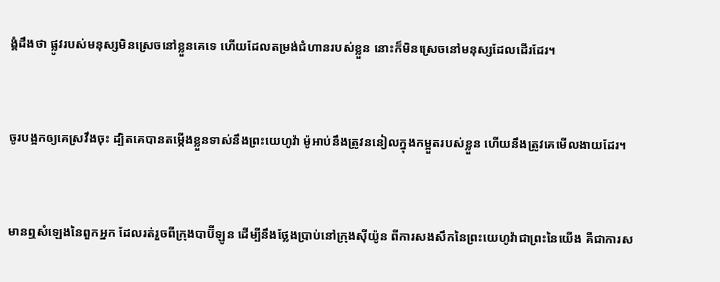ង្គំដឹងថា ផ្លូវរបស់មនុស្សមិនស្រេចនៅខ្លួនគេទេ ហើយដែលតម្រង់ជំហានរបស់ខ្លួន នោះក៏មិនស្រេចនៅមនុស្សដែលដើរដែរ។


ចូរបង្អកឲ្យគេស្រវឹងចុះ ដ្បិតគេបានតម្កើងខ្លួនទាស់នឹងព្រះ‌យេហូវ៉ា ម៉ូអាប់នឹងត្រូវននៀលក្នុងកម្អួតរបស់ខ្លួន ហើយនឹងត្រូវគេមើល‌ងាយដែរ។


មានឮសំឡេងនៃពួកអ្នក ដែលរត់រួចពីក្រុងបាប៊ីឡូន ដើម្បីនឹងថ្លែងប្រាប់នៅក្រុងស៊ីយ៉ូន ពីការសង‌សឹកនៃព្រះ‌យេហូវ៉ាជាព្រះនៃយើង គឺជាការស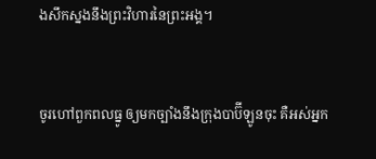ង‌សឹកស្នងនឹងព្រះ‌វិហារនៃព្រះ‌អង្គ។


ចូរហៅពួកពលធ្នូ ឲ្យមកច្បាំងនឹងក្រុងបាប៊ីឡូនចុះ គឺអស់អ្នក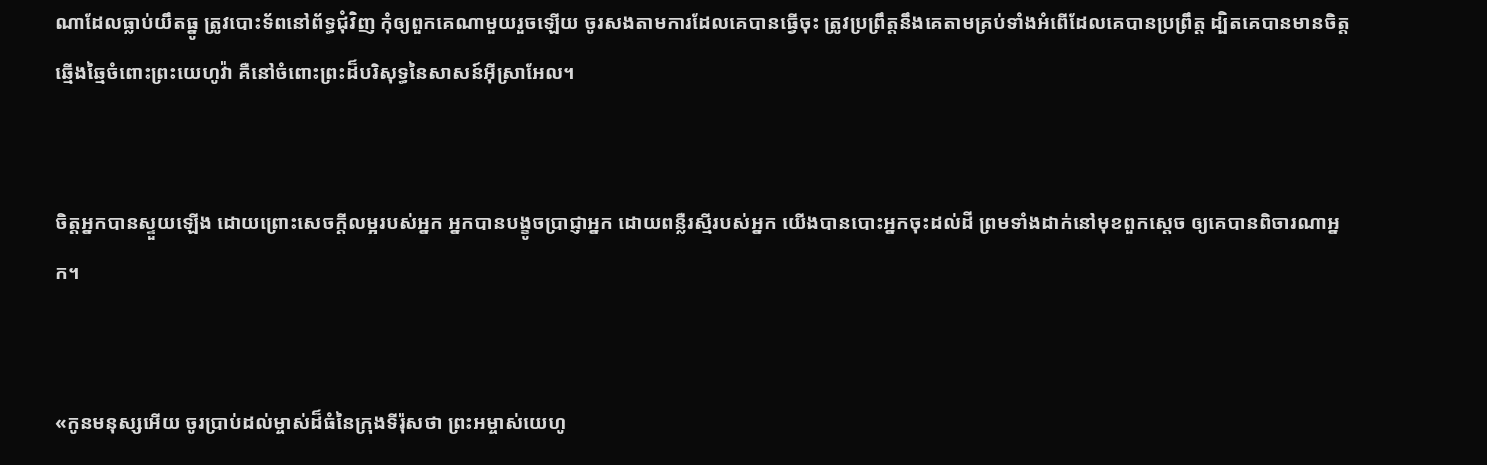ណាដែលធ្លាប់យឹតធ្នូ ត្រូវបោះទ័ពនៅព័ទ្ធជុំ‌វិញ កុំឲ្យពួកគេណាមួយរួចឡើយ ចូរសងតាមការដែលគេបានធ្វើចុះ ត្រូវប្រព្រឹត្តនឹងគេតាមគ្រប់ទាំងអំពើដែលគេបានប្រព្រឹត្ត ដ្បិតគេបានមានចិត្តឆ្មើង‌ឆ្មៃចំពោះព្រះ‌យេហូវ៉ា គឺនៅចំពោះព្រះដ៏បរិសុទ្ធនៃសាសន៍អ៊ីស្រា‌អែល។


ចិត្តអ្នកបានស្ទួយឡើង ដោយព្រោះសេចក្ដីលម្អរបស់អ្នក អ្នកបានបង្ខូចប្រាជ្ញាអ្នក ដោយពន្លឺរស្មីរបស់អ្នក យើងបានបោះអ្នកចុះដល់ដី ព្រមទាំងដាក់នៅមុខពួកស្តេច ឲ្យគេបានពិចារ‌ណាអ្នក។


«កូនមនុស្សអើយ ចូរប្រាប់ដល់ម្ចាស់ដ៏ធំនៃក្រុងទីរ៉ុសថា ព្រះ‌អម្ចាស់‌យេហូ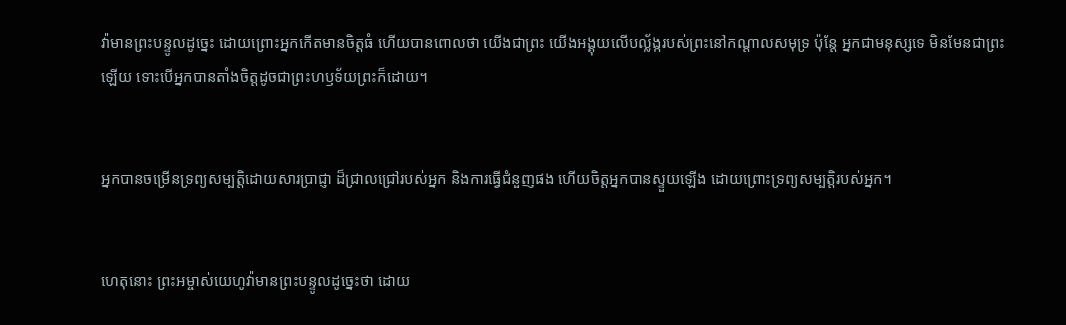វ៉ាមានព្រះ‌បន្ទូលដូច្នេះ ដោយព្រោះអ្នកកើតមានចិត្តធំ ហើយបានពោលថា យើងជាព្រះ យើងអង្គុយលើបល្ល័ង្ករបស់ព្រះនៅកណ្ដាលសមុទ្រ ប៉ុន្តែ អ្នកជាមនុស្សទេ មិនមែនជាព្រះឡើយ ទោះបើអ្នកបានតាំងចិត្តដូចជាព្រះ‌ហឫ‌ទ័យព្រះក៏ដោយ។


អ្នកបានចម្រើនទ្រព្យ‌សម្បត្តិដោយ‌សារប្រាជ្ញា ដ៏ជ្រាល‌ជ្រៅរបស់អ្នក និងការធ្វើជំនួញផង ហើយចិត្តអ្នកបានស្ទួយឡើង ដោយព្រោះទ្រព្យ‌សម្បត្តិរបស់អ្នក។


ហេតុនោះ ព្រះ‌អម្ចាស់‌យេហូវ៉ាមានព្រះ‌បន្ទូលដូច្នេះថា ដោយ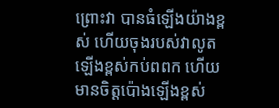ព្រោះវា បានធំឡើងយ៉ាងខ្ពស់ ហើយចុងរបស់វាលូតឡើងខ្ពស់កប់ពពក ហើយមានចិត្តប៉ោងឡើងខ្ពស់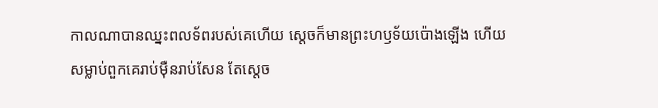កាលណាបានឈ្នះពលទ័ពរបស់គេហើយ ស្ដេចក៏មានព្រះ‌ហឫ‌ទ័យប៉ោងឡើង ហើយសម្លាប់ពួក‌គេរាប់ម៉ឺនរាប់សែន តែស្ដេច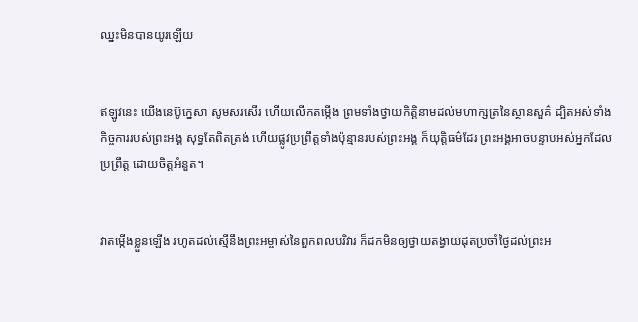ឈ្នះមិនបានយូរឡើយ


ឥឡូវនេះ យើងនេប៊ូ‌ក្នេសា សូមសរសើរ ហើយលើកតម្កើង ព្រមទាំងថ្វាយកិត្តិនាមដល់មហា‌ក្សត្រនៃស្ថាន‌សួគ៌ ដ្បិតអស់ទាំងកិច្ចការរបស់ព្រះ‌អង្គ សុទ្ធតែពិតត្រង់ ហើយផ្លូវប្រព្រឹត្តទាំងប៉ុន្មានរបស់ព្រះ‌អង្គ ក៏យុត្តិ‌ធម៌ដែរ ព្រះ‌អង្គអាចបន្ទាបអស់អ្នកដែលប្រព្រឹត្ត ដោយចិត្តអំនួត។


វាតម្កើងខ្លួនឡើង រហូតដល់ស្មើនឹងព្រះ‌អម្ចាស់នៃពួកពលបរិវារ ក៏ដកមិនឲ្យថ្វាយតង្វាយដុត‌ប្រចាំថ្ងៃដល់ព្រះ‌អ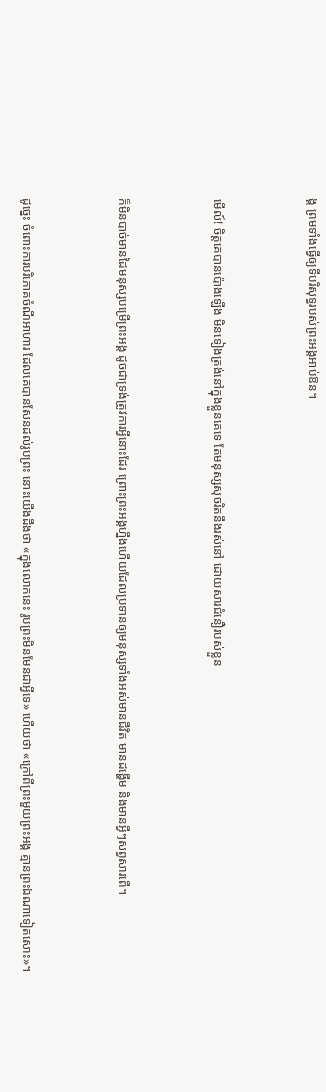ង្គ ព្រមទាំងធ្វើឲ្យទីបរិសុទ្ធរបស់ព្រះ‌អង្គអាប់‌ឱន។


មើល៍! ចិត្តគេបានប៉ោងឡើង មិនទៀងត្រង់នៅក្នុងខ្លួនគេទេ តែមនុស្សសុចរិតនឹងរស់នៅ ដោយ‌សារជំនឿរបស់ខ្លួន


ក៏មិនបាច់មានដៃមនុស្សបម្រើព្រះ‌អង្គ ដូចជាទ្រង់ត្រូវការអ្វីនោះដែរ ព្រោះព្រះ‌អង្គហ្នឹងហើយដែលប្រទានឲ្យមនុស្សទាំងអស់មានជីវិត មានដង្ហើម និងមានអ្វីៗសព្វសារពើ។


ដូច្នេះ ចំពោះការបរិ‌ភោគចំណីអាហារ ដែលគេបានសែនដល់រូបព្រះ នោះយើងដឹងថា «ក្នុងលោកនេះ រូបព្រះមិនមែនជាអ្វីទេ» ហើយថា «ក្រៅពីព្រះមួយព្រះ‌អង្គ គ្មានព្រះឯណាទៀតសោះ»។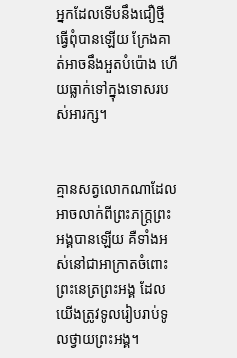អ្នកដែលទើបនឹងជឿថ្មី ធ្វើពុំបានឡើយ ក្រែងគាត់អាចនឹងអួតបំប៉ោង ហើយធ្លាក់ទៅក្នុងទោសរបស់អារក្ស។


គ្មានសត្វលោកណាដែលអាចលាក់ពីព្រះភក្ត្រព្រះអង្គបានឡើយ គឺទាំងអស់នៅជាអាក្រាតចំពោះព្រះ‌នេត្រព្រះ‌អង្គ ដែលយើងត្រូវទូលរៀបរាប់ទូលថ្វាយព្រះ‌អង្គ។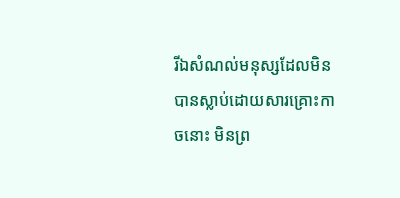រីឯសំណល់មនុស្សដែលមិនបានស្លាប់ដោយ‌សារគ្រោះកាចនោះ មិនព្រ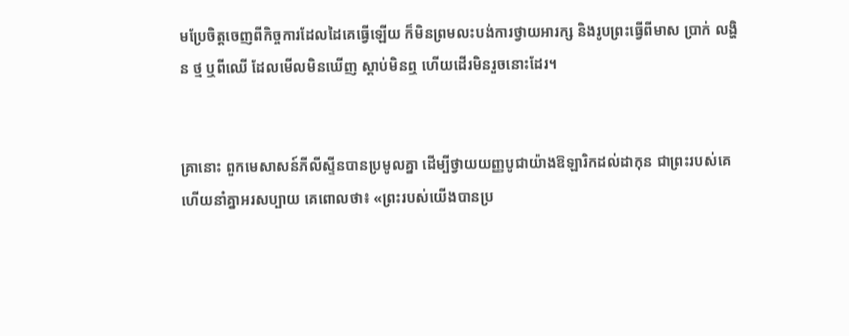មប្រែចិត្តចេញពីកិច្ច‌ការដែលដៃគេធ្វើឡើយ ក៏មិនព្រមលះបង់ការថ្វាយអារក្ស និងរូបព្រះធ្វើពីមាស ប្រាក់ លង្ហិន ថ្ម ឬពីឈើ ដែលមើលមិនឃើញ ស្តាប់មិនឮ ហើយដើរមិនរួចនោះដែរ។


គ្រានោះ ពួកមេសាសន៍ភីលី‌ស្ទីនបានប្រមូលគ្នា ដើម្បីថ្វាយយញ្ញ‌បូជាយ៉ាងឱឡារិកដល់ដាកុន ជាព្រះរបស់គេ ហើយនាំគ្នាអរសប្បាយ គេពោលថា៖ «ព្រះរបស់យើងបានប្រ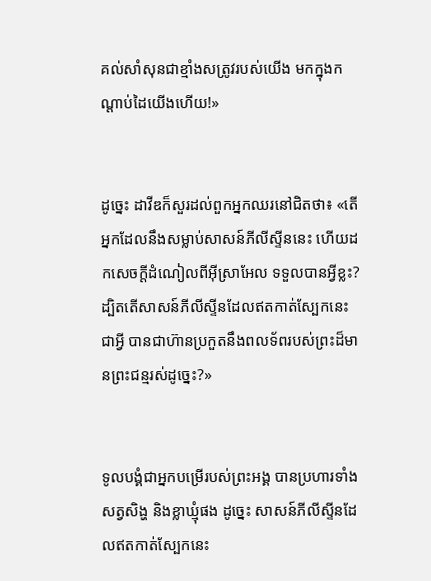គល់សាំសុនជាខ្មាំងសត្រូវរបស់យើង មកក្នុងកណ្ដាប់ដៃយើងហើយ!»


ដូច្នេះ ដាវីឌក៏សួរដល់ពួកអ្នកឈរនៅជិតថា៖ «តើអ្នកដែលនឹងសម្លាប់សាសន៍ភីលី‌ស្ទីននេះ ហើយដកសេចក្ដីដំណៀលពីអ៊ីស្រា‌អែល ទទួលបានអ្វីខ្លះ? ដ្បិតតើសាសន៍ភីលី‌ស្ទីនដែលឥតកាត់ស្បែកនេះជាអ្វី បានជាហ៊ានប្រកួតនឹងពលទ័ពរបស់ព្រះដ៏មានព្រះ‌ជន្មរស់ដូច្នេះ?»


ទូល‌បង្គំជាអ្នកបម្រើរបស់ព្រះ‌អង្គ បានប្រហារទាំងសត្វសិង្ហ និងខ្លាឃ្មុំផង ដូច្នេះ សាសន៍ភីលី‌ស្ទីនដែលឥតកាត់ស្បែកនេះ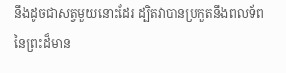នឹងដូចជាសត្វមួយនោះដែរ ដ្បិតវាបានប្រកួតនឹងពលទ័ពនៃព្រះដ៏មាន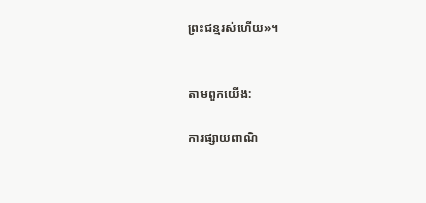ព្រះ‌ជន្មរស់ហើយ»។


តាមពួកយើង:

ការផ្សាយពាណិ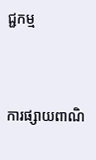ជ្ជកម្ម


ការផ្សាយពាណិ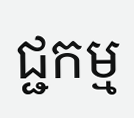ជ្ជកម្ម